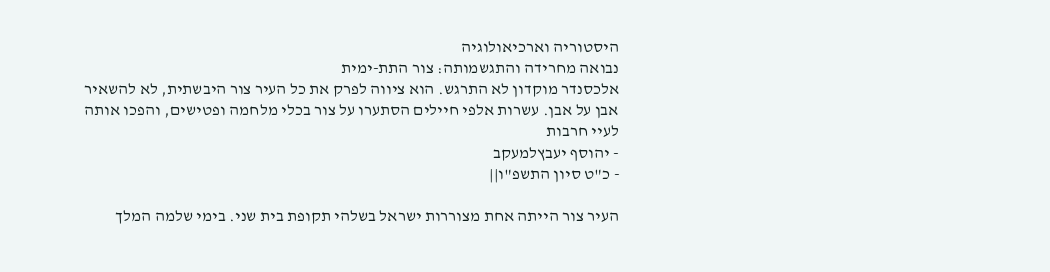היסטוריה וארכיאולוגיה
נבואה מחרידה והתגשמותה: צור התת-ימית
אלכסנדר מוקדון לא התרגש. הוא ציווה לפרק את כל העיר צור היבשתית, לא להשאיר אבן על אבן. עשרות אלפי חיילים הסתערו על צור בכלי מלחמה ופטישים, והפכו אותה לעיי חרבות
- יהוסף יעבץלמעקב
- כ"ט סיון התשפ"ו||

העיר צור הייתה אחת מצוררות ישראל בשלהי תקופת בית שני. בימי שלמה המלך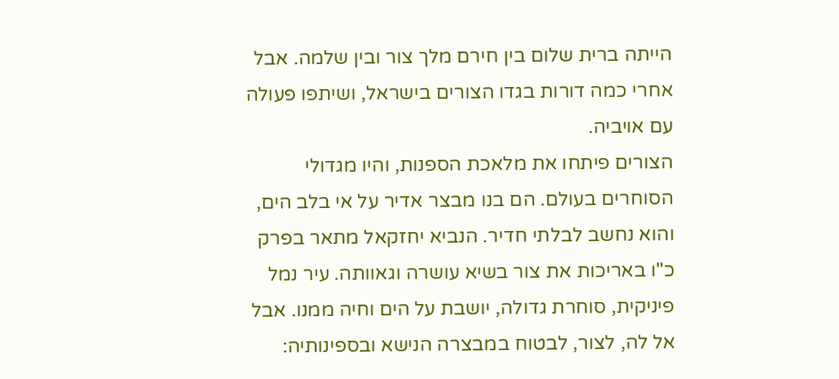הייתה ברית שלום בין חירם מלך צור ובין שלמה. אבל אחרי כמה דורות בגדו הצורים בישראל, ושיתפו פעולה עם אויביה.
הצורים פיתחו את מלאכת הספנות, והיו מגדולי הסוחרים בעולם. הם בנו מבצר אדיר על אי בלב הים, והוא נחשב לבלתי חדיר. הנביא יחזקאל מתאר בפרק כ"ו באריכות את צור בשיא עושרה וגאוותה. עיר נמל פיניקית, סוחרת גדולה, יושבת על הים וחיה ממנו. אבל אל לה, לצור, לבטוח במבצרה הנישא ובספינותיה: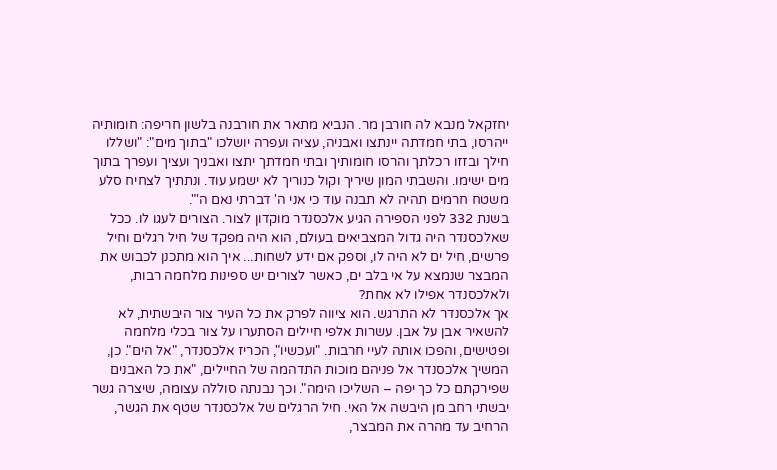יחזקאל מנבא לה חורבן מר. הנביא מתאר את חורבנה בלשון חריפה: חומותיה ייהרסו, בתי חמדתה יינתצו ואבניה, עציה ועפרה יושלכו "בתוך מים": "ושללו חילך ובזזו רכלתך והרסו חומותיך ובתי חמדתך יתצו ואבניך ועציך ועפרך בתוך מים ישימו. והשבתי המון שיריך וקול כנוריך לא ישמע עוד. ונתתיך לצחיח סלע משטח חרמים תהיה לא תבנה עוד כי אני ה' דברתי נאם ה'".
בשנת 332 לפני הספירה הגיע אלכסנדר מוקדון לצור. הצורים לעגו לו. ככל שאלכסנדר היה גדול המצביאים בעולם, הוא היה מפקד של חיל רגלים וחיל פרשים, חיל ים לא היה לו, וספק אם ידע לשחות... איך הוא מתכנן לכבוש את המבצר שנמצא על אי בלב ים, כאשר לצורים יש ספינות מלחמה רבות, ולאלכסנדר אפילו לא אחת?
אך אלכסנדר לא התרגש. הוא ציווה לפרק את כל העיר צור היבשתית, לא להשאיר אבן על אבן. עשרות אלפי חיילים הסתערו על צור בכלי מלחמה ופטישים, והפכו אותה לעיי חרבות. "ועכשיו", הכריז אלכסנדר, "אל הים". כן, המשיך אלכסנדר אל פניהם מוכות התדהמה של החיילים, "את כל האבנים שפירקתם כל כך יפה – השליכו הימה". וכך נבנתה סוללה עצומה, שיצרה גשר יבשתי רחב מן היבשה אל האי. חיל הרגלים של אלכסנדר שטף את הגשר, הרחיב עד מהרה את המבצר,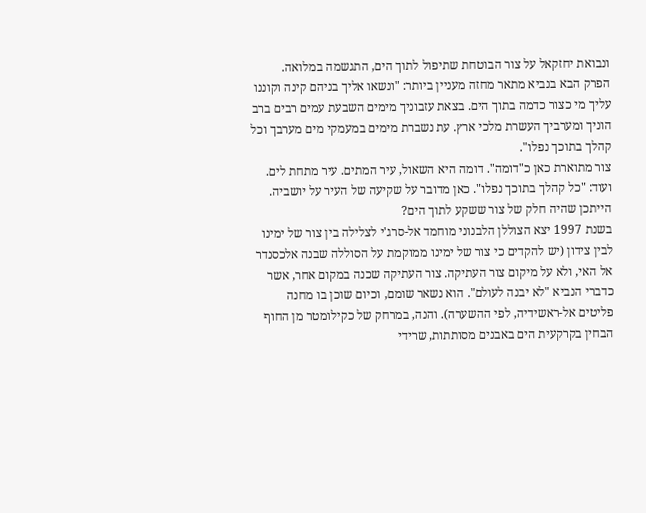ונבואת יחזקאל על צור הבוטחת שתיפול לתוך הים, התגשמה במלואה.
הפרק הבא בנביא מתאר מחזה מעניין ביותר: "ונשאו אליך בניהם קינה וקוננו עליך מי כצור כדמה בתוך הים. בצאת עזבוניך מימים השבעת עמים רבים ברב הוניך ומערביך העשרת מלכי ארץ. עת נשברת מימים במעמקי מים מערבך וכל קהלך בתוכך נפלו".
צור מתוארת כאן כ"דומה". דומה היא השאול, עיר המתים. עיר מתחת לים. ועוד: "כל קהלך בתוכך נפלו". כאן מדובר על שקיעה של העיר על יושביה. הייתכן שהיה חלק של צור ששקע לתוך הים?
בשנת 1997 יצא הצוללן הלבנוני מוחמד אל-סרג'י לצלילה בין צור של ימינו לבין צידון (יש להקדים כי צור של ימינו ממוקמת על הסוללה שבנה אלכסנדר אל האי, ולא על מיקום צור העתיקה. צור העתיקה שכנה במקום אחר, אשר כדברי הנביא "לא יבנה לעולם". הוא נשאר שומם, וכיום שוכן בו מחנה פליטים אל-ראשידיה, לפי ההשערה). והנה, במרחק של כקילומטר מן החוף הבחין בקרקעית הים באבנים מסותתות, שרידי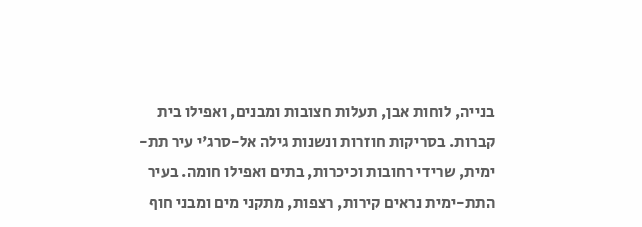בנייה, לוחות אבן, תעלות חצובות ומבנים, ואפילו בית קברות. בסריקות חוזרות ונשנות גילה אל-סרג'י עיר תת-ימית, שרידי רחובות וכיכרות, בתים ואפילו חומה. בעיר התת-ימית נראים קירות, רצפות, מתקני מים ומבני חוף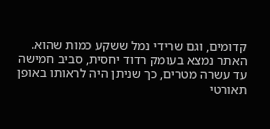קדומים, וגם שרידי נמל ששקע כמות שהוא.
האתר נמצא בעומק רדוד יחסית, סביב חמישה עד עשרה מטרים, כך שניתן היה לראותו באופן תאורטי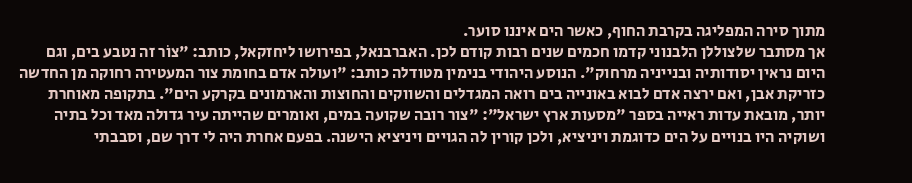מתוך סירה המפליגה בקרבת החוף, כאשר הים איננו סוער.
אך מסתבר שלצוללן הלבנוני קדמו חכמים שנים רבות קודם לכן. האברבנאל, בפירושו ליחזקאל, כותב: "צוֹר זה נטבע בים, וגם היום נראין יסודותיה ובנייניה מרחוק". הנוסע היהודי בנימין מטודלה כותב: "ועולה אדם בחומת צור המעטירה רחוקה מן החדשה כזריקת אבן, ואם ירצה אדם לבוא באונייה בים רואה המגדלים והשווקים והחוצות והארמונים בקרקע הים". בתקופה מאוחרת יותר, מובאת עדות ראייה בספר "מסעות ארץ ישראל": "צור רובה שקועה במים, ואומרים שהייתה עיר גדולה מאד וכל בתיה ושוקיה היו בנויים על הים כדוגמת ויניציא, ולכן קורין לה הגויים ויניציא הישנה. בפעם אחרת היה לי דרך שם, וסבבתי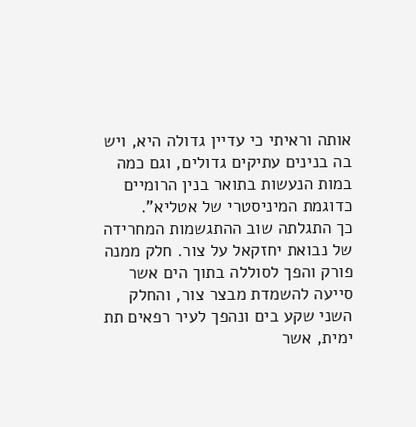אותה וראיתי כי עדיין גדולה היא, ויש בה בנינים עתיקים גדולים, וגם כמה במות הנעשות בתואר בנין הרומיים כדוגמת המיניסטרי של אטליא".
כך התגלתה שוב ההתגשמות המחרידה של נבואת יחזקאל על צור. חלק ממנה פורק והפך לסוללה בתוך הים אשר סייעה להשמדת מבצר צור, והחלק השני שקע בים ונהפך לעיר רפאים תת ימית, אשר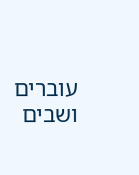עוברים ושבים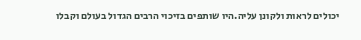יכולים לראות ולקונן עליה.היו שותפים בזיכוי הרבים הגדול בעולם וקבלו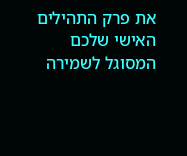את פרק התהילים האישי שלכם המסוגל לשמירה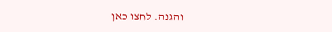והגנה. לחצו כאן